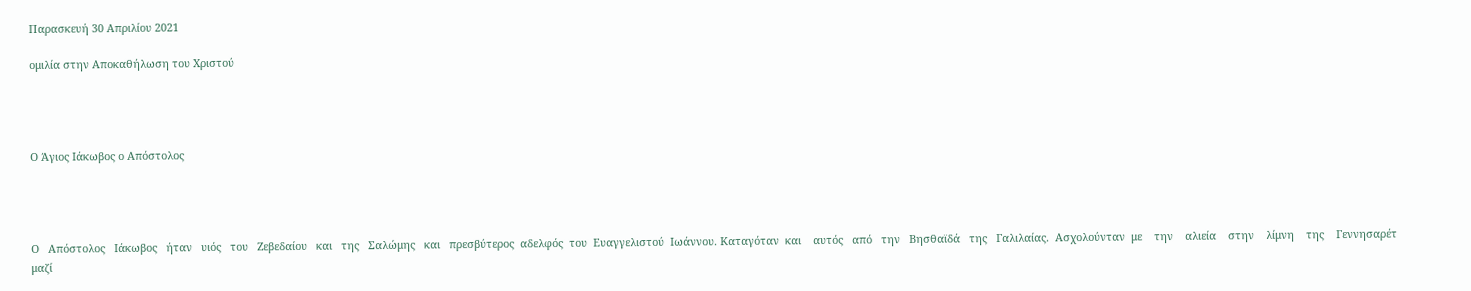Παρασκευή 30 Απριλίου 2021

ομιλία στην Αποκαθήλωση του Χριστού




Ο Άγιος Ιάκωβος ο Απόστολος




Ο   Απόστολος   Ιάκωβος   ήταν   υιός   του   Ζεβεδαίου   και   της   Σαλώμης   και   πρεσβύτερος  αδελφός  του  Ευαγγελιστού  Ιωάννου. Καταγόταν  και    αυτός   από   την   Βησθαϊδά   της   Γαλιλαίας.  Ασχολούνταν  με    την    αλιεία    στην    λίμνη    της    Γεννησαρέτ    μαζί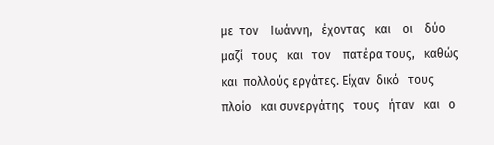με  τον    Ιωάννη,   έχοντας   και    οι    δύο   μαζί   τους   και   τον    πατέρα τους,   καθώς    και  πολλούς εργάτες. Είχαν  δικό   τους   πλοίο   και συνεργάτης   τους   ήταν   και   ο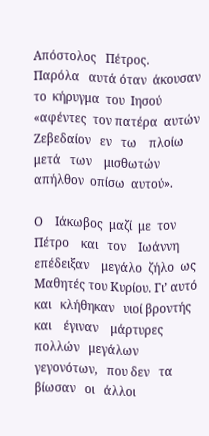Απόστολος   Πέτρος.   Παρόλα   αυτά όταν  άκουσαν  το  κήρυγμα  του  Ιησού    «αφέντες  τον πατέρα  αυτών  Ζεβεδαίον   εν   τω    πλοίω   μετά   των    μισθωτών  απήλθον  οπίσω  αυτού».

Ο    Ιάκωβος  μαζί  με  τον   Πέτρο    και   τον    Ιωάννη    επέδειξαν    μεγάλο  ζήλο  ως Μαθητές του Κυρίου. Γι’ αυτό   και   κλήθηκαν   υιοί βροντής   και    έγιναν    μάρτυρες   πολλών   μεγάλων   γεγονότων,   που δεν   τα   βίωσαν   οι   άλλοι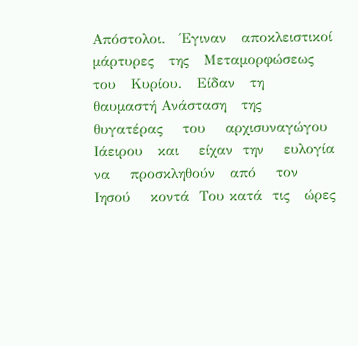Απόστολοι.   Έγιναν   αποκλειστικοί μάρτυρες   της   Μεταμορφώσεως   του   Κυρίου.   Είδαν   τη   θαυμαστή Ανάσταση   της    θυγατέρας    του    αρχισυναγώγου  Ιάειρου   και    είχαν  την    ευλογία    να    προσκληθούν   από    τον     Ιησού    κοντά  Του κατά  τις   ώρες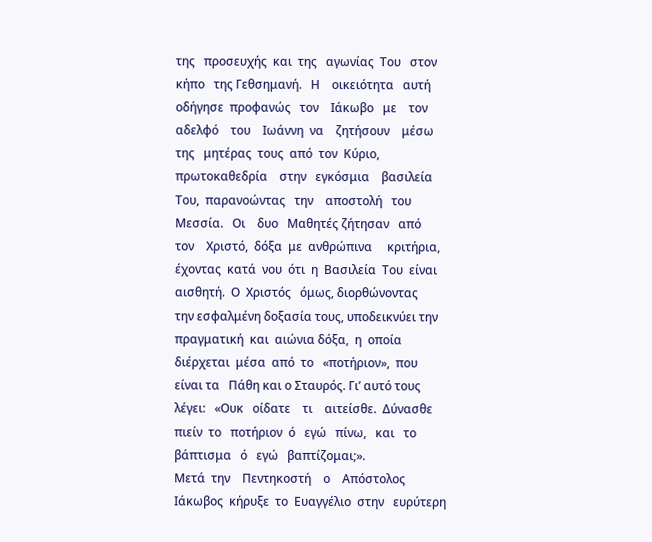της   προσευχής  και  της   αγωνίας  Του   στον   κήπο   της Γεθσημανή.   Η    οικειότητα   αυτή   οδήγησε  προφανώς   τον    Ιάκωβο   με    τον   αδελφό    του    Ιωάννη  να    ζητήσουν    μέσω   της   μητέρας  τους  από  τον  Κύριο, πρωτοκαθεδρία    στην   εγκόσμια    βασιλεία    Του,  παρανοώντας   την    αποστολή   του    Μεσσία.   Οι    δυο   Μαθητές ζήτησαν   από   τον    Χριστό,  δόξα  με  ανθρώπινα     κριτήρια,  έχοντας  κατά  νου  ότι  η  Βασιλεία  Του  είναι  αισθητή.  Ο  Χριστός   όμως, διορθώνοντας    την εσφαλμένη δοξασία τους, υποδεικνύει την πραγματική  και  αιώνια δόξα,  η  οποία  διέρχεται  μέσα  από  το   «ποτήριον»,  που είναι τα   Πάθη και ο Σταυρός. Γι’ αυτό τους λέγει:   «Ουκ   οίδατε    τι    αιτείσθε.  Δύνασθε πιείν  το   ποτήριον  ό   εγώ   πίνω,   και   το βάπτισμα   ό   εγώ   βαπτίζομαι;».
Μετά  την    Πεντηκοστή    ο    Απόστολος     Ιάκωβος  κήρυξε  το  Ευαγγέλιο  στην   ευρύτερη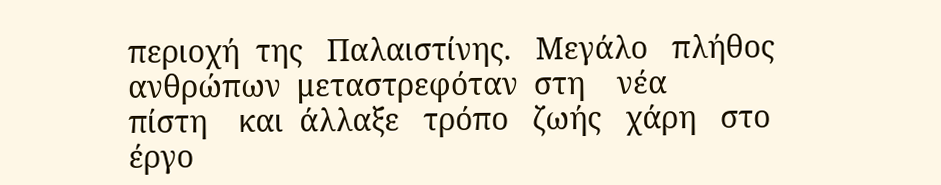περιοχή  της   Παλαιστίνης.   Μεγάλο   πλήθος   ανθρώπων  μεταστρεφόταν  στη    νέα    πίστη    και  άλλαξε   τρόπο   ζωής   χάρη   στο   έργο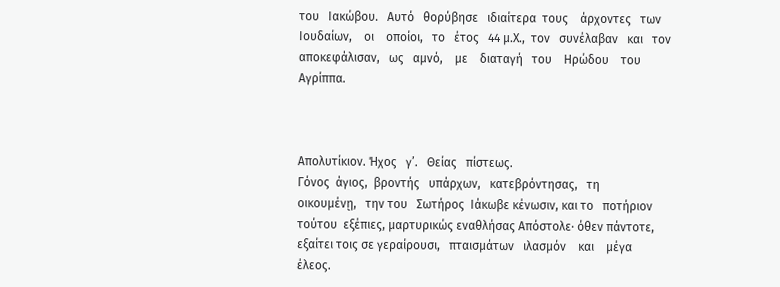του   Ιακώβου.   Αυτό   θορύβησε   ιδιαίτερα  τους    άρχοντες   των    Ιουδαίων,    οι    οποίοι,   το   έτος   44 μ.Χ.,  τον   συνέλαβαν   και   τον   αποκεφάλισαν,   ως   αμνό,    με    διαταγή   του    Ηρώδου    του    Αγρίππα.



Απολυτίκιον. Ήχος   γ’.   Θείας   πίστεως.
Γόνος  άγιος,  βροντής   υπάρχων,   κατεβρόντησας,   τη    οικουμένῃ,   την του   Σωτήρος  Ιάκωβε κένωσιν, και το   ποτήριον  τούτου  εξέπιες, μαρτυρικώς εναθλήσας Απόστολε· όθεν πάντοτε, εξαίτει τοις σε γεραίρουσι,   πταισμάτων   ιλασμόν    και    μέγα   έλεος.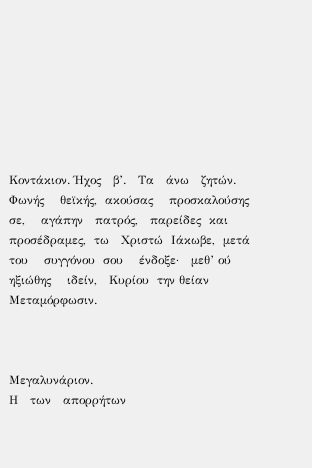Κοντάκιον. Ήχος   β’.   Τα   άνω   ζητών.
Φωνής    θεϊκής,  ακούσας    προσκαλούσης   σε,    αγάπην   πατρός,   παρείδες  και   προσέδραμες,  τω   Χριστώ  Ιάκωβε,  μετά   του    συγγόνου  σου    ένδοξε·   μεθ’ ού   ηξιώθης    ιδείν,   Κυρίου  την θείαν   Μεταμόρφωσιν.



Μεγαλυνάριον.
Η   των   απορρήτων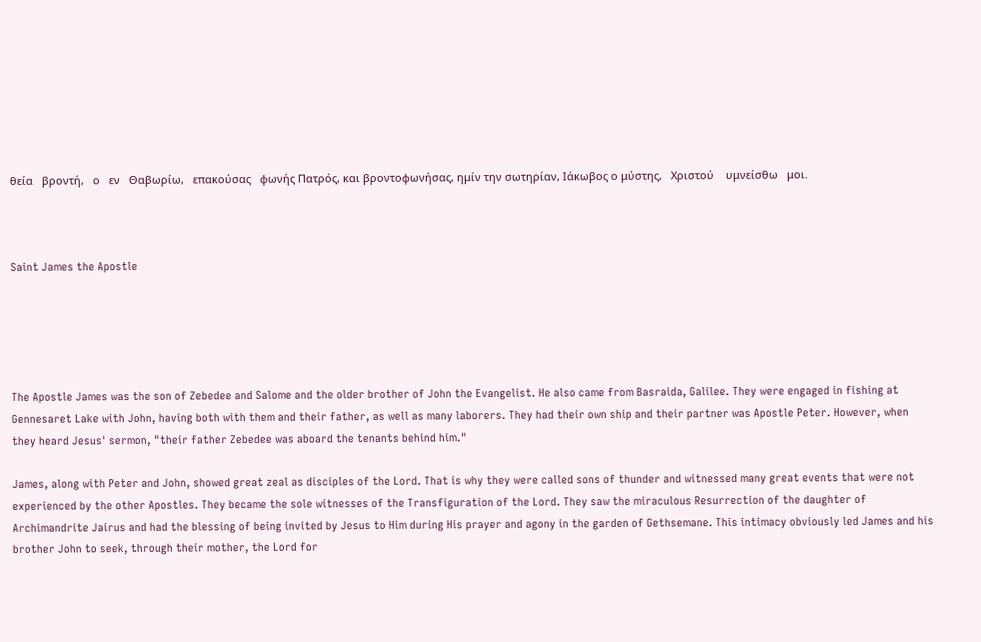θεία   βροντή,   ο   εν   Θαβωρίω,   επακούσας   φωνής Πατρός, και βροντοφωνήσας, ημίν την σωτηρίαν, Ιάκωβος ο μύστης,   Χριστού    υμνείσθω   μοι.



Saint James the Apostle





The Apostle James was the son of Zebedee and Salome and the older brother of John the Evangelist. He also came from Basraida, Galilee. They were engaged in fishing at Gennesaret Lake with John, having both with them and their father, as well as many laborers. They had their own ship and their partner was Apostle Peter. However, when they heard Jesus' sermon, "their father Zebedee was aboard the tenants behind him."

James, along with Peter and John, showed great zeal as disciples of the Lord. That is why they were called sons of thunder and witnessed many great events that were not experienced by the other Apostles. They became the sole witnesses of the Transfiguration of the Lord. They saw the miraculous Resurrection of the daughter of Archimandrite Jairus and had the blessing of being invited by Jesus to Him during His prayer and agony in the garden of Gethsemane. This intimacy obviously led James and his brother John to seek, through their mother, the Lord for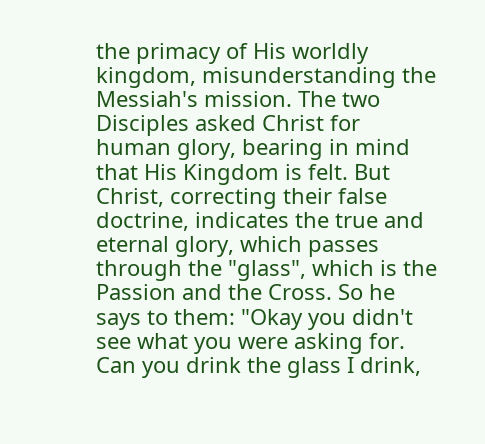the primacy of His worldly kingdom, misunderstanding the Messiah's mission. The two Disciples asked Christ for human glory, bearing in mind that His Kingdom is felt. But Christ, correcting their false doctrine, indicates the true and eternal glory, which passes through the "glass", which is the Passion and the Cross. So he says to them: "Okay you didn't see what you were asking for. Can you drink the glass I drink,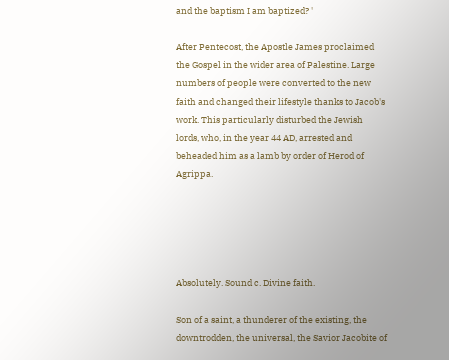and the baptism I am baptized? '

After Pentecost, the Apostle James proclaimed the Gospel in the wider area of Palestine. Large numbers of people were converted to the new faith and changed their lifestyle thanks to Jacob's work. This particularly disturbed the Jewish lords, who, in the year 44 AD, arrested and beheaded him as a lamb by order of Herod of Agrippa.





Absolutely. Sound c. Divine faith.

Son of a saint, a thunderer of the existing, the downtrodden, the universal, the Savior Jacobite of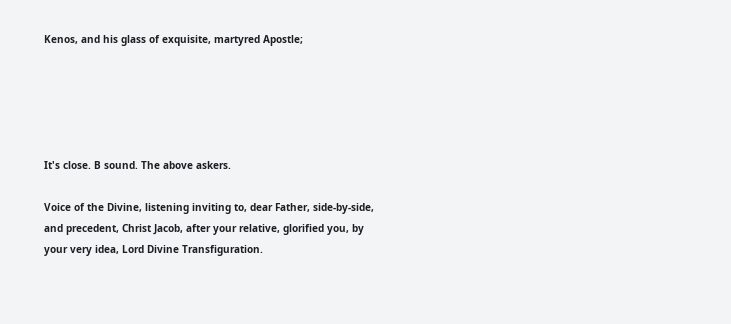Kenos, and his glass of exquisite, martyred Apostle;





It's close. B sound. The above askers.

Voice of the Divine, listening inviting to, dear Father, side-by-side, and precedent, Christ Jacob, after your relative, glorified you, by your very idea, Lord Divine Transfiguration.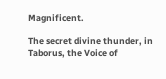Magnificent.

The secret divine thunder, in Taborus, the Voice of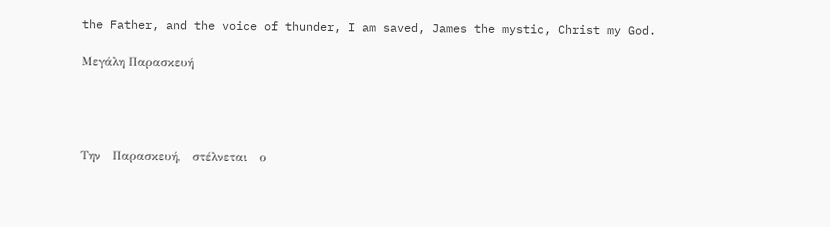the Father, and the voice of thunder, I am saved, James the mystic, Christ my God.

Μεγάλη Παρασκευή




Την   Παρασκευή,   στέλνεται   ο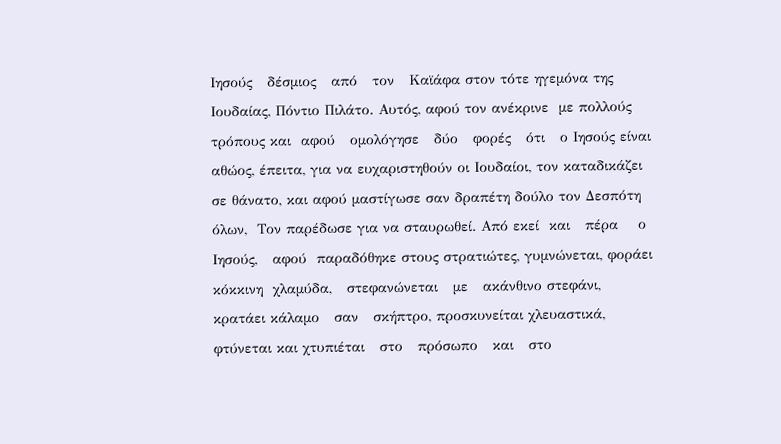Ιησούς   δέσμιος   από   τον   Καϊάφα στον τότε ηγεμόνα της Ιουδαίας, Πόντιο Πιλάτο. Αυτός, αφού τον ανέκρινε  με πολλούς τρόπους και  αφού   ομολόγησε   δύο   φορές   ότι   ο Ιησούς είναι αθώος, έπειτα, για να ευχαριστηθούν οι Ιουδαίοι, τον καταδικάζει σε θάνατο, και αφού μαστίγωσε σαν δραπέτη δούλο τον Δεσπότη  όλων,  Τον παρέδωσε για να σταυρωθεί. Από εκεί  και   πέρα    ο Ιησούς,   αφού  παραδόθηκε στους στρατιώτες, γυμνώνεται, φοράει κόκκινη  χλαμύδα,   στεφανώνεται   με   ακάνθινο στεφάνι, κρατάει κάλαμο   σαν   σκήπτρο, προσκυνείται χλευαστικά, φτύνεται και χτυπιέται   στο   πρόσωπο   και   στο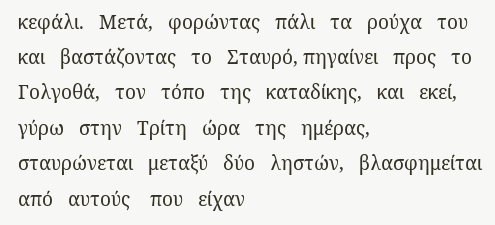κεφάλι.   Μετά,   φορώντας   πάλι   τα   ρούχα   του   και   βαστάζοντας   το   Σταυρό, πηγαίνει   προς   το Γολγοθά,   τον   τόπο   της   καταδίκης,   και   εκεί,   γύρω   στην   Τρίτη   ώρα   της   ημέρας,   σταυρώνεται   μεταξύ   δύο   ληστών,   βλασφημείται από   αυτούς    που   είχαν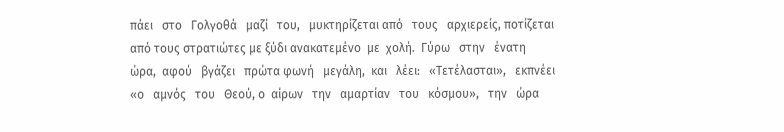πάει   στο   Γολγοθά   μαζί   του,   μυκτηρίζεται από   τους   αρχιερείς, ποτίζεται από τους στρατιώτες με ξύδι ανακατεμένο  με  χολή.  Γύρω   στην   ένατη   ώρα,  αφού   βγάζει   πρώτα φωνή   μεγάλη,  και   λέει:   «Τετέλασται»,   εκπνέει    «ο   αμνός   του   Θεού, ο  αίρων   την   αμαρτίαν   του   κόσμου»,   την   ώρα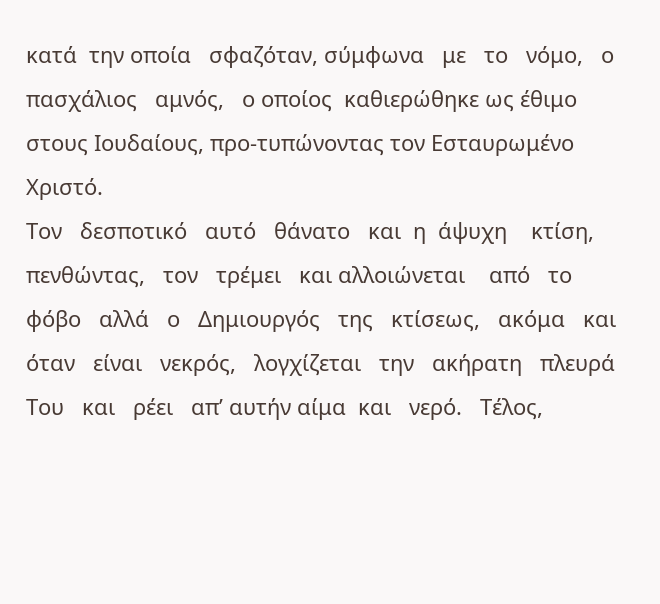κατά  την οποία   σφαζόταν, σύμφωνα   με   το   νόμο,   ο   πασχάλιος   αμνός,   ο οποίος  καθιερώθηκε ως έθιμο στους Ιουδαίους, προ-τυπώνοντας τον Εσταυρωμένο  Χριστό.
Τον   δεσποτικό   αυτό   θάνατο   και  η  άψυχη    κτίση,   πενθώντας,   τον   τρέμει   και αλλοιώνεται    από   το   φόβο   αλλά   ο   Δημιουργός   της   κτίσεως,   ακόμα   και όταν   είναι   νεκρός,   λογχίζεται   την   ακήρατη   πλευρά   Του   και   ρέει   απ’ αυτήν αίμα  και   νερό.   Τέλος,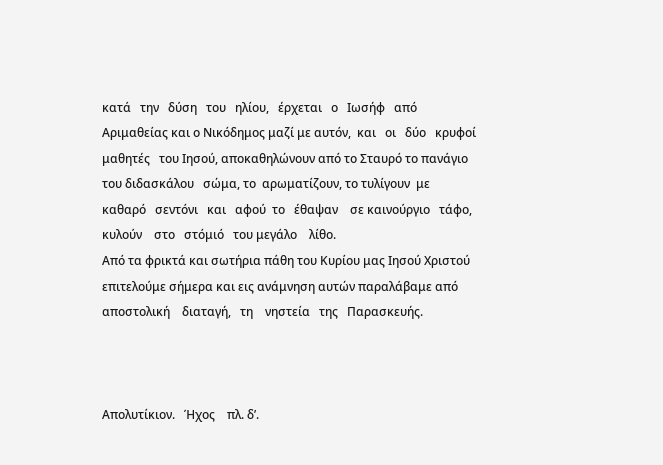κατά   την   δύση   του   ηλίου,   έρχεται   ο   Ιωσήφ   από Αριμαθείας και ο Νικόδημος μαζί με αυτόν,  και   οι   δύο   κρυφοί   μαθητές   του Ιησού, αποκαθηλώνουν από το Σταυρό το πανάγιο του διδασκάλου   σώμα, το  αρωματίζουν, το τυλίγουν  με   καθαρό   σεντόνι   και   αφού  το   έθαψαν    σε καινούργιο   τάφο,   κυλούν    στο   στόμιό   του μεγάλο    λίθο.
Από τα φρικτά και σωτήρια πάθη του Κυρίου μας Ιησού Χριστού επιτελούμε σήμερα και εις ανάμνηση αυτών παραλάβαμε από αποστολική    διαταγή,   τη    νηστεία   της   Παρασκευής.



Απολυτίκιον.   Ήχος    πλ. δ’.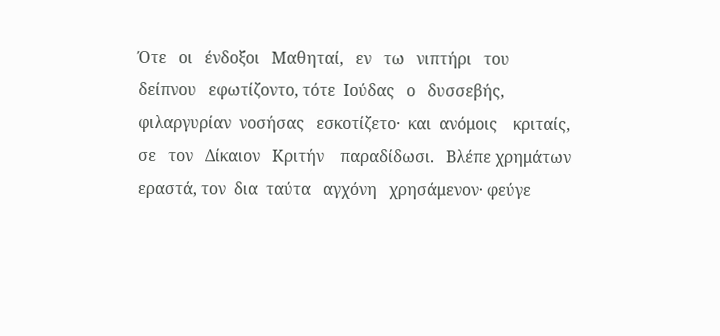Ότε   οι   ένδοξοι   Μαθηταί,   εν   τω   νιπτήρι   του   δείπνου   εφωτίζοντο, τότε  Ιούδας   ο   δυσσεβής,   φιλαργυρίαν  νοσήσας   εσκοτίζετο·  και  ανόμοις    κριταίς, σε   τον   Δίκαιον   Κριτήν    παραδίδωσι.   Βλέπε χρημάτων εραστά, τον  δια  ταύτα   αγχόνη   χρησάμενον· φεύγε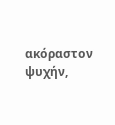ακόραστον   ψυχήν,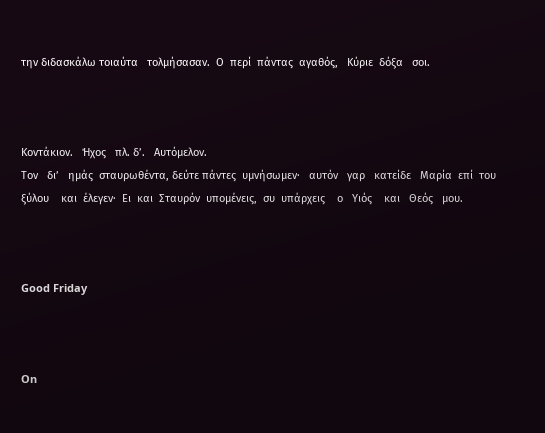την διδασκάλω τοιαύτα   τολμήσασαν.  Ο  περί  πάντας  αγαθός,   Κύριε  δόξα   σοι.



Κοντάκιον.   Ήχος   πλ. δ’.   Αυτόμελον.
Τον   δι’   ημάς  σταυρωθέντα, δεύτε πάντες  υμνήσωμεν·   αυτόν   γαρ   κατείδε   Μαρία  επί  του    ξύλου    και  έλεγεν·  Ει  και  Σταυρόν  υπομένεις,  συ  υπάρχεις    ο   Υιός    και   Θεός   μου.



Good Friday



On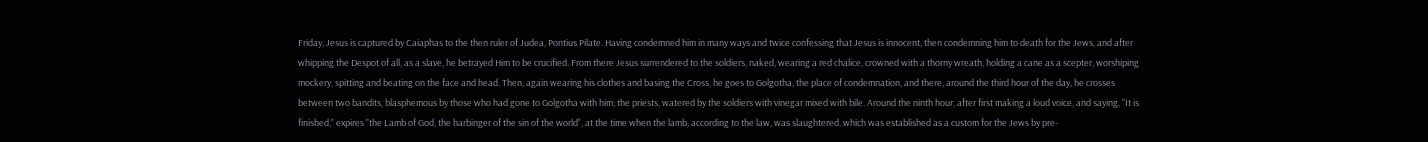Friday, Jesus is captured by Caiaphas to the then ruler of Judea, Pontius Pilate. Having condemned him in many ways and twice confessing that Jesus is innocent, then condemning him to death for the Jews, and after whipping the Despot of all, as a slave, he betrayed Him to be crucified. From there Jesus surrendered to the soldiers, naked, wearing a red chalice, crowned with a thorny wreath, holding a cane as a scepter, worshiping mockery, spitting and beating on the face and head. Then, again wearing his clothes and basing the Cross, he goes to Golgotha, the place of condemnation, and there, around the third hour of the day, he crosses between two bandits, blasphemous by those who had gone to Golgotha with him; the priests, watered by the soldiers with vinegar mixed with bile. Around the ninth hour, after first making a loud voice, and saying, "It is finished," expires "the Lamb of God, the harbinger of the sin of the world", at the time when the lamb, according to the law, was slaughtered. which was established as a custom for the Jews by pre-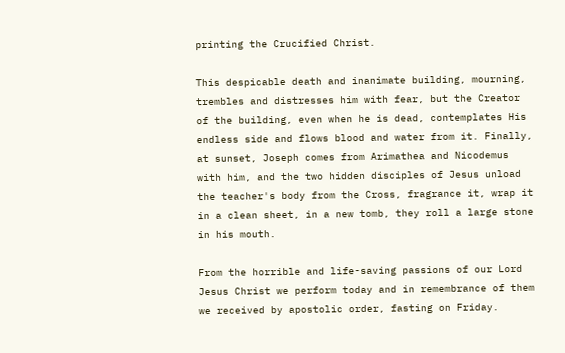printing the Crucified Christ.

This despicable death and inanimate building, mourning, trembles and distresses him with fear, but the Creator of the building, even when he is dead, contemplates His endless side and flows blood and water from it. Finally, at sunset, Joseph comes from Arimathea and Nicodemus with him, and the two hidden disciples of Jesus unload the teacher's body from the Cross, fragrance it, wrap it in a clean sheet, in a new tomb, they roll a large stone in his mouth.

From the horrible and life-saving passions of our Lord Jesus Christ we perform today and in remembrance of them we received by apostolic order, fasting on Friday.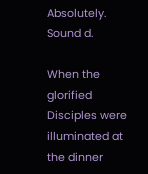Absolutely. Sound d.

When the glorified Disciples were illuminated at the dinner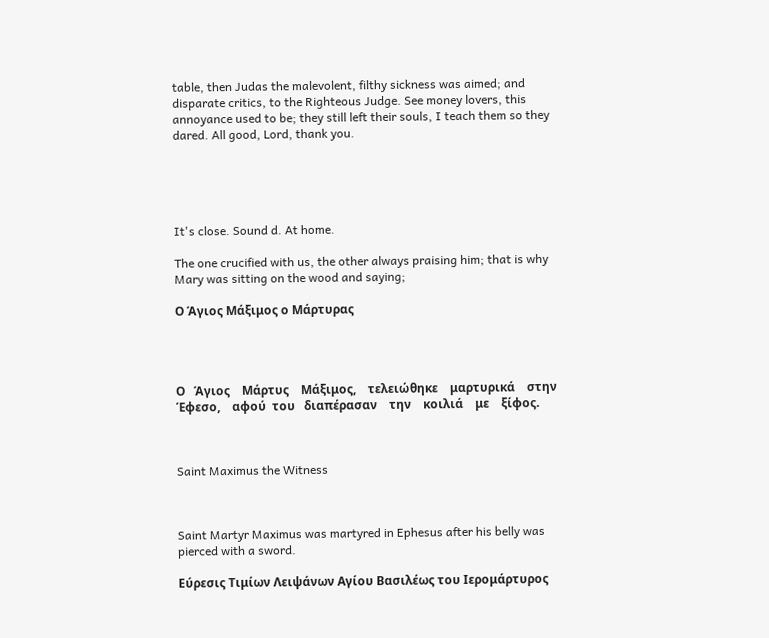table, then Judas the malevolent, filthy sickness was aimed; and disparate critics, to the Righteous Judge. See money lovers, this annoyance used to be; they still left their souls, I teach them so they dared. All good, Lord, thank you.





It's close. Sound d. At home.

The one crucified with us, the other always praising him; that is why Mary was sitting on the wood and saying;

Ο Άγιος Μάξιμος ο Μάρτυρας




Ο   Άγιος    Μάρτυς    Μάξιμος,    τελειώθηκε    μαρτυρικά    στην    Έφεσο,    αφού  του   διαπέρασαν    την    κοιλιά    με    ξίφος.



Saint Maximus the Witness



Saint Martyr Maximus was martyred in Ephesus after his belly was pierced with a sword.

Εύρεσις Τιμίων Λειψάνων Αγίου Βασιλέως του Ιερομάρτυρος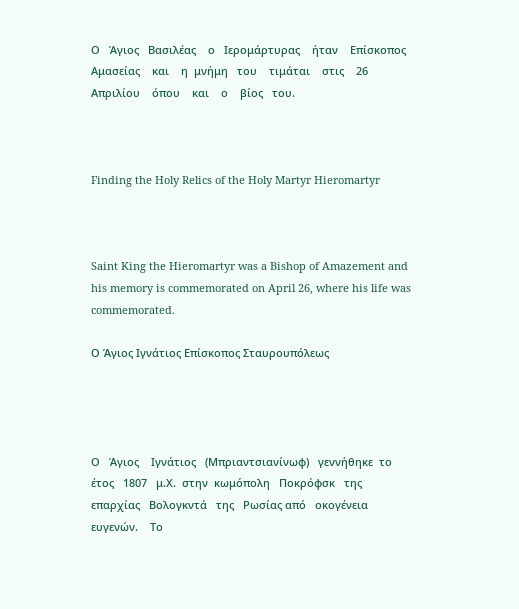Ο   Άγιος   Βασιλέας    ο   Ιερομάρτυρας    ήταν    Επίσκοπος    Αμασείας    και    η  μνήμη   του    τιμάται    στις    26   Απριλίου    όπου    και    ο    βίος   του.



Finding the Holy Relics of the Holy Martyr Hieromartyr



Saint King the Hieromartyr was a Bishop of Amazement and his memory is commemorated on April 26, where his life was commemorated.

Ο Άγιος Ιγνάτιος Επίσκοπος Σταυρουπόλεως




Ο   Άγιος    Ιγνάτιος   (Μπριαντσιανίνωφ)   γεννήθηκε  το  έτος   1807   μ.Χ.  στην  κωμόπολη   Ποκρόφσκ   της    επαρχίας   Βολογκντά   της   Ρωσίας από   οκογένεια    ευγενών.    Το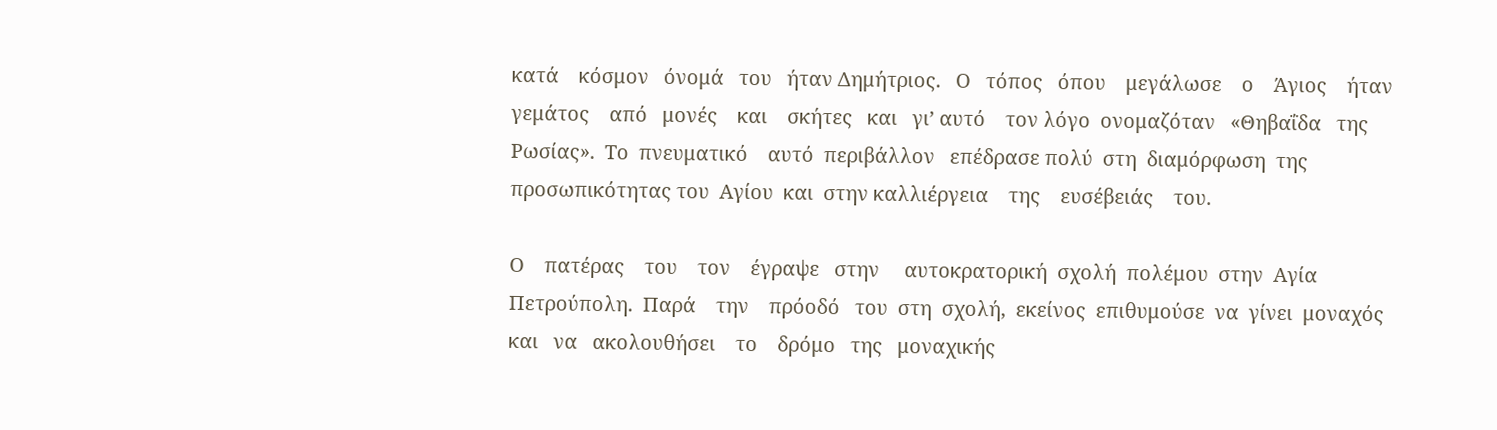κατά    κόσμον   όνομά   του   ήταν Δημήτριος.   Ο   τόπος   όπου    μεγάλωσε    ο    Άγιος    ήταν   γεμάτος    από   μονές    και    σκήτες   και   γι’ αυτό    τον λόγο  ονομαζόταν   «Θηβαΐδα   της   Ρωσίας».  Το  πνευματικό    αυτό  περιβάλλον   επέδρασε πολύ  στη  διαμόρφωση  της προσωπικότητας του  Αγίου  και  στην καλλιέργεια    της    ευσέβειάς    του.

Ο    πατέρας    του    τον    έγραψε   στην     αυτοκρατορική  σχολή  πολέμου  στην  Αγία    Πετρούπολη.  Παρά    την    πρόοδό   του  στη  σχολή,  εκείνος  επιθυμούσε  να  γίνει  μοναχός   και   να   ακολουθήσει    το    δρόμο   της   μοναχικής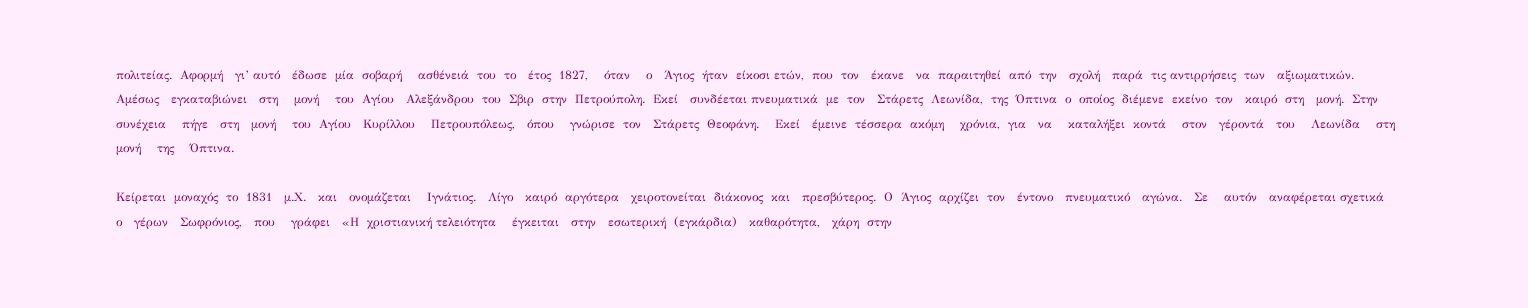πολιτείας.  Αφορμή   γι’ αυτό   έδωσε  μία  σοβαρή    ασθένειά  του  το   έτος  1827,    όταν    ο   Άγιος  ήταν  είκοσι ετών,  που  τον   έκανε   να  παραιτηθεί  από  την   σχολή   παρά  τις αντιρρήσεις  των   αξιωματικών.  Αμέσως   εγκαταβιώνει   στη    μονή    του  Αγίου   Αλεξάνδρου  του  Σβιρ  στην  Πετρούπολη.  Εκεί   συνδέεται πνευματικά  με  τον   Στάρετς  Λεωνίδα,  της  Όπτινα  ο  οποίος  διέμενε  εκείνο  τον   καιρό  στη   μονή.  Στην    συνέχεια    πήγε   στη   μονή    του  Αγίου   Κυρίλλου    Πετρουπόλεως,   όπου    γνώρισε  τον   Στάρετς  Θεοφάνη.    Εκεί   έμεινε  τέσσερα  ακόμη    χρόνια,  για   να    καταλήξει  κοντά    στον   γέροντά   του    Λεωνίδα    στη    μονή    της    Όπτινα.

Κείρεται  μοναχός  το  1831   μ.Χ.   και   ονομάζεται    Ιγνάτιος.   Λίγο   καιρό  αργότερα   χειροτονείται  διάκονος  και   πρεσβύτερος.  Ο  Άγιος  αρχίζει  τον   έντονο   πνευματικό   αγώνα.   Σε    αυτόν   αναφέρεται σχετικά   ο   γέρων   Σωφρόνιος,   που    γράφει   «Η  χριστιανική τελειότητα    έγκειται   στην   εσωτερική  (εγκάρδια)   καθαρότητα,   χάρη  στην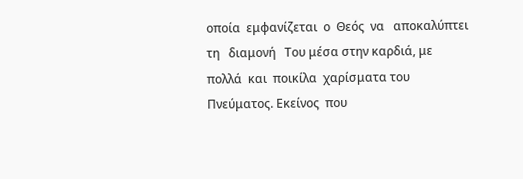οποία  εμφανίζεται  ο  Θεός  να   αποκαλύπτει   τη   διαμονή   Του μέσα στην καρδιά, με πολλά  και  ποικίλα  χαρίσματα του  Πνεύματος. Εκείνος  που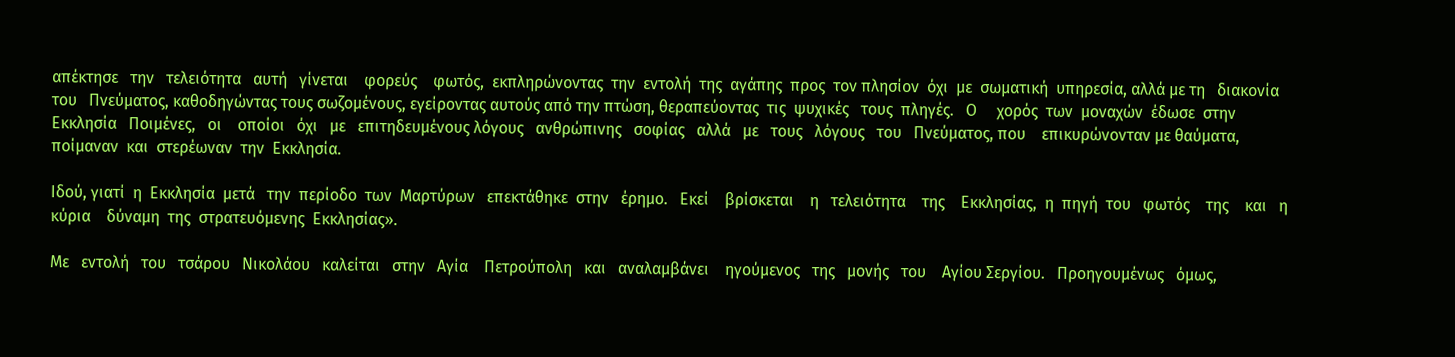απέκτησε   την   τελειότητα   αυτή   γίνεται    φορεύς    φωτός,  εκπληρώνοντας  την  εντολή  της  αγάπης  προς  τον πλησίον  όχι  με  σωματική  υπηρεσία, αλλά με τη   διακονία   του   Πνεύματος, καθοδηγώντας τους σωζομένους, εγείροντας αυτούς από την πτώση, θεραπεύοντας  τις  ψυχικές   τους  πληγές.   Ο     χορός  των  μοναχών  έδωσε  στην   Εκκλησία   Ποιμένες,   οι    οποίοι   όχι   με   επιτηδευμένους λόγους   ανθρώπινης   σοφίας   αλλά   με   τους   λόγους   του   Πνεύματος, που    επικυρώνονταν με θαύματα,  ποίμαναν  και  στερέωναν  την  Εκκλησία.

Ιδού, γιατί  η  Εκκλησία  μετά   την  περίοδο  των  Μαρτύρων   επεκτάθηκε  στην   έρημο.   Εκεί    βρίσκεται    η   τελειότητα    της    Εκκλησίας,  η  πηγή  του   φωτός    της    και   η   κύρια    δύναμη  της  στρατευόμενης  Εκκλησίας».

Με   εντολή   του   τσάρου   Νικολάου   καλείται   στην   Αγία    Πετρούπολη   και   αναλαμβάνει    ηγούμενος   της   μονής   του    Αγίου Σεργίου.   Προηγουμένως   όμως,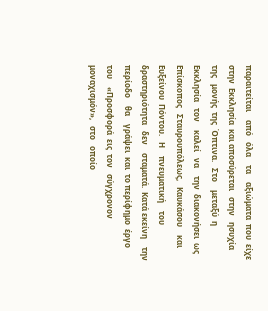παραιτείται    από   όλα    τα    αξιώματα  που  είχε στην  Εκκλησία  και αποσύρεται   στην   ησυχία  της   μονής  της  Όπτινα.   Στο    μεταξύ  η  Εκκλησία   τον    καλεί   να    την  διακονήσει  ως   Επίσκοπος   Σταυρουπόλεως,   Καυκάσου    και   Ευξείνου  Πόντου.   Η    πνευματική    του   δραστηριότητα   δεν    σταματά.  Κατά εκείνη    την   περίοδο    θα    γράψει  και  το περίφημο  έργο του    «Προσφορά  εις  τον   σύγχρονον   μοναχισμόν»,   στο   οποίο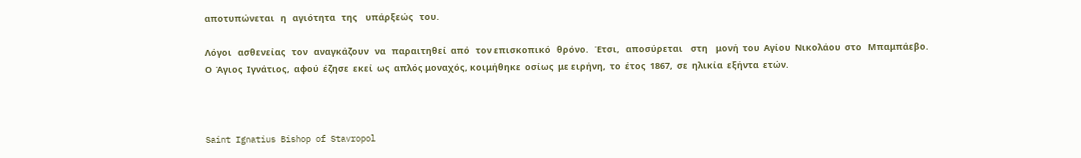αποτυπώνεται   η   αγιότητα   της    υπάρξεώς   του.

Λόγοι   ασθενείας   τον   αναγκάζουν   να   παραιτηθεί  από   τον επισκοπικό   θρόνο.   Έτσι,   αποσύρεται    στη    μονή  του  Αγίου  Νικολάου  στο   Μπαμπάεβο.
Ο  Άγιος  Ιγνάτιος,  αφού  έζησε  εκεί  ως  απλός μοναχός, κοιμήθηκε  οσίως  με ειρήνη,  το  έτος  1867,  σε  ηλικία  εξήντα  ετών.



Saint Ignatius Bishop of Stavropol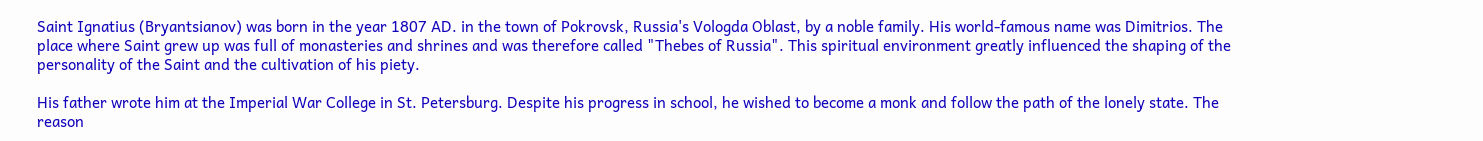Saint Ignatius (Bryantsianov) was born in the year 1807 AD. in the town of Pokrovsk, Russia's Vologda Oblast, by a noble family. His world-famous name was Dimitrios. The place where Saint grew up was full of monasteries and shrines and was therefore called "Thebes of Russia". This spiritual environment greatly influenced the shaping of the personality of the Saint and the cultivation of his piety.

His father wrote him at the Imperial War College in St. Petersburg. Despite his progress in school, he wished to become a monk and follow the path of the lonely state. The reason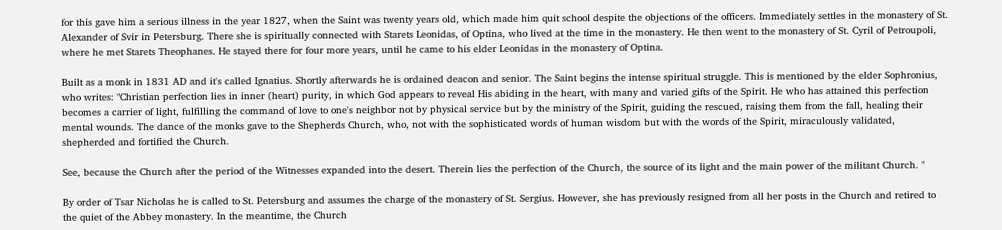for this gave him a serious illness in the year 1827, when the Saint was twenty years old, which made him quit school despite the objections of the officers. Immediately settles in the monastery of St. Alexander of Svir in Petersburg. There she is spiritually connected with Starets Leonidas, of Optina, who lived at the time in the monastery. He then went to the monastery of St. Cyril of Petroupoli, where he met Starets Theophanes. He stayed there for four more years, until he came to his elder Leonidas in the monastery of Optina.

Built as a monk in 1831 AD and it's called Ignatius. Shortly afterwards he is ordained deacon and senior. The Saint begins the intense spiritual struggle. This is mentioned by the elder Sophronius, who writes: "Christian perfection lies in inner (heart) purity, in which God appears to reveal His abiding in the heart, with many and varied gifts of the Spirit. He who has attained this perfection becomes a carrier of light, fulfilling the command of love to one's neighbor not by physical service but by the ministry of the Spirit, guiding the rescued, raising them from the fall, healing their mental wounds. The dance of the monks gave to the Shepherds Church, who, not with the sophisticated words of human wisdom but with the words of the Spirit, miraculously validated, shepherded and fortified the Church.

See, because the Church after the period of the Witnesses expanded into the desert. Therein lies the perfection of the Church, the source of its light and the main power of the militant Church. "

By order of Tsar Nicholas he is called to St. Petersburg and assumes the charge of the monastery of St. Sergius. However, she has previously resigned from all her posts in the Church and retired to the quiet of the Abbey monastery. In the meantime, the Church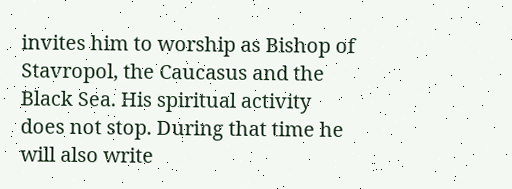invites him to worship as Bishop of Stavropol, the Caucasus and the Black Sea. His spiritual activity does not stop. During that time he will also write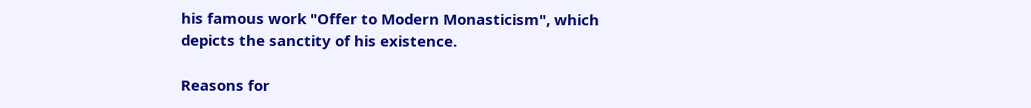his famous work "Offer to Modern Monasticism", which depicts the sanctity of his existence.

Reasons for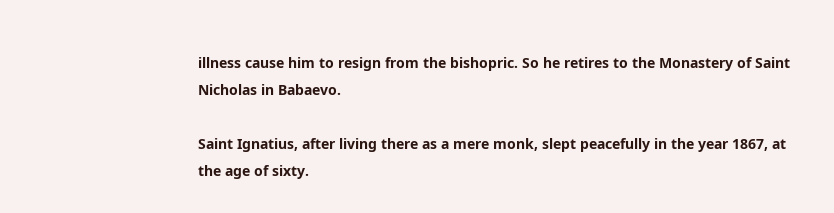illness cause him to resign from the bishopric. So he retires to the Monastery of Saint Nicholas in Babaevo.

Saint Ignatius, after living there as a mere monk, slept peacefully in the year 1867, at the age of sixty.